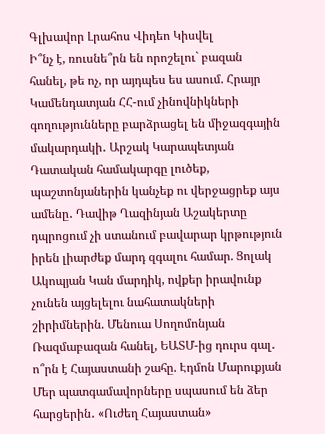Գլխավոր Լրահոս Վիդեո Կիսվել
Ի՞նչ է, ռուսնե՞րն են որոշելու` բազան հանել, թե ոչ, որ այդպես ես ասում. Հրայր Կամենդատյան ՀՀ-ում չինովնիկների գողությունները բարձրացել են միջազգային մակարդակի․ Արշակ Կարապետյան Դատական համակարգը լուծեք, պաշտոնյաներին կանչեք ու վերջացրեք այս ամենը․ Դավիթ Ղազինյան Աշակերտը դպրոցում չի ստանում բավարար կրթություն իրեն լիարժեք մարդ զգալու համար. Ցոլակ Ակոպյան Կան մարդիկ, ովքեր իրավունք չունեն այցելելու նահատակների շիրիմներին. Մենուա Սողոմոնյան Ռազմաբազան հանել, ԵԱՏՄ-ից դուրս գալ․ ո՞րն է Հայաստանի շահը. Էդմոն Մարուքյան Մեր պատգամավորները սպասում են ձեր հարցերին․ «Ուժեղ Հայաստան»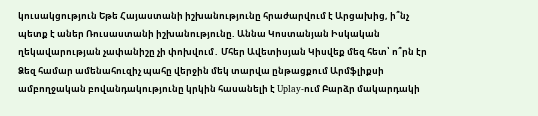կուսակցություն Եթե Հայաստանի իշխանությունը հրաժարվում է Արցախից, ի՞նչ պետք է աներ Ռուսաստանի իշխանությունը. Աննա Կոստանյան Իսկական ղեկավարության չափանիշը չի փոխվում․ Մհեր Ավետիսյան Կիսվեք մեզ հետ՝ ո՞րն էր Ձեզ համար ամենահուզիչ պահը վերջին մեկ տարվա ընթացքում Արմֆլիքսի ամբողջական բովանդակությունը կրկին հասանելի է Uplay-ում Բարձր մակարդակի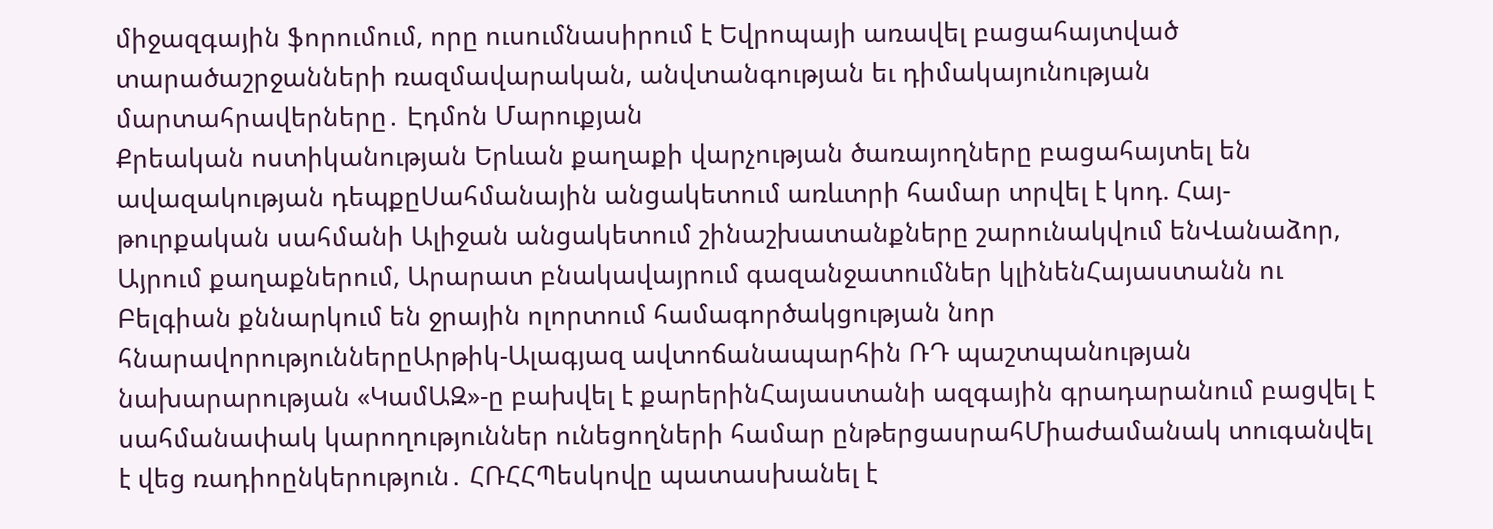միջազգային ֆորումում, որը ուսումնասիրում է Եվրոպայի առավել բացահայտված տարածաշրջանների ռազմավարական, անվտանգության եւ դիմակայունության մարտահրավերները․ Էդմոն Մարուքյան
Քրեական ոստիկանության Երևան քաղաքի վարչության ծառայողները բացահայտել են ավազակության դեպքըՍահմանային անցակետում առևտրի համար տրվել է կոդ. Հայ-թուրքական սահմանի Ալիջան անցակետում շինաշխատանքները շարունակվում ենՎանաձոր, Այրում քաղաքներում, Արարատ բնակավայրում գազանջատումներ կլինենՀայաստանն ու Բելգիան քննարկում են ջրային ոլորտում համագործակցության նոր հնարավորություններըԱրթիկ-Ալագյազ ավտոճանապարհին ՌԴ պաշտպանության նախարարության «ԿամԱԶ»-ը բախվել է քարերինՀայաստանի ազգային գրադարանում բացվել է սահմանափակ կարողություններ ունեցողների համար ընթերցասրահՄիաժամանակ տուգանվել է վեց ռադիոընկերություն․ ՀՌՀՀՊեսկովը պատասխանել է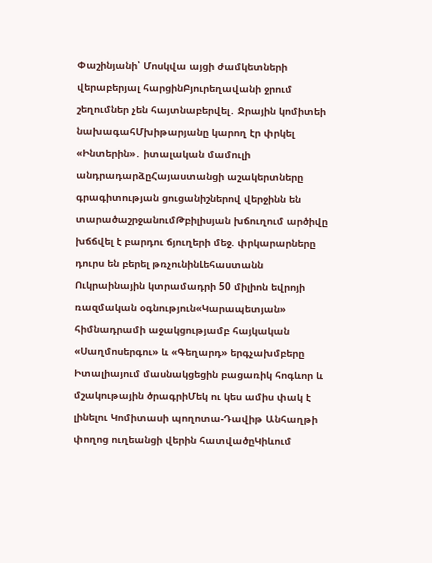Փաշինյանի՝ Մոսկվա այցի ժամկետների վերաբերյալ հարցինԲյուրեղավանի ջրում շեղումներ չեն հայտնաբերվել․ Ջրային կոմիտեի նախագահՄխիթարյանը կարող էր փրկել «Ինտերին»․ իտալական մամուլի անդրադարձըՀայաստանցի աշակերտները գրագիտության ցուցանիշներով վերջինն են տարածաշրջանումԹբիլիսյան խճուղում արծիվը խճճվել է բարդու ճյուղերի մեջ. փրկարարները դուրս են բերել թռչունինԼեհաստանն Ուկրաինային կտրամադրի 50 միլիոն եվրոյի ռազմական օգնություն«Կարապետյան» հիմնադրամի աջակցությամբ հայկական «Սաղմոսերգու» և «Գեղարդ» երգչախմբերը Իտալիայում մասնակցեցին բացառիկ հոգևոր և մշակութային ծրագրիՄեկ ու կես ամիս փակ է լինելու Կոմիտասի պողոտա-Դավիթ Անհաղթի փողոց ուղեանցի վերին հատվածըԿիևում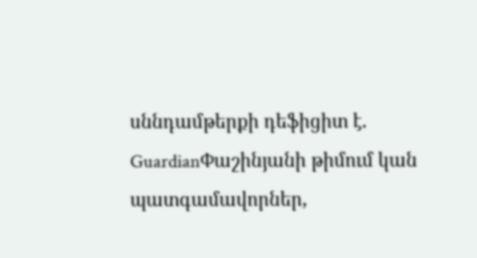սննդամթերքի դեֆիցիտ է. GuardianՓաշինյանի թիմում կան պատգամավորներ,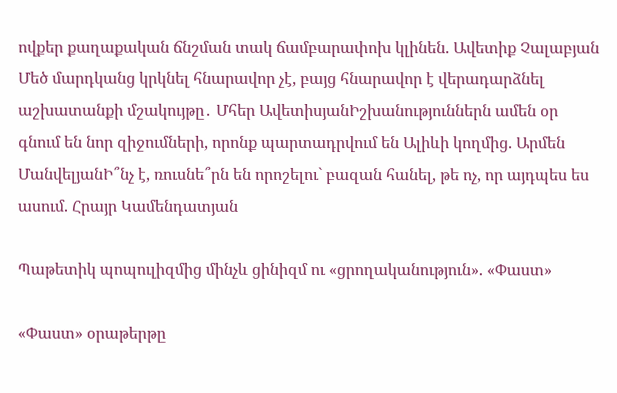ովքեր քաղաքական ճնշման տակ ճամբարափոխ կլինեն. Ավետիք Չալաբյան Մեծ մարդկանց կրկնել հնարավոր չէ, բայց հնարավոր է վերադարձնել աշխատանքի մշակույթը․ Մհեր ԱվետիսյանԻշխանություններն ամեն օր գնում են նոր զիջումների, որոնք պարտադրվում են Ալիևի կողմից. Արմեն ՄանվելյանԻ՞նչ է, ռուսնե՞րն են որոշելու` բազան հանել, թե ոչ, որ այդպես ես ասում. Հրայր Կամենդատյան

Պաթետիկ պոպուլիզմից մինչև ցինիզմ ու «ցրողականություն». «Փաստ»

«Փաստ» օրաթերթը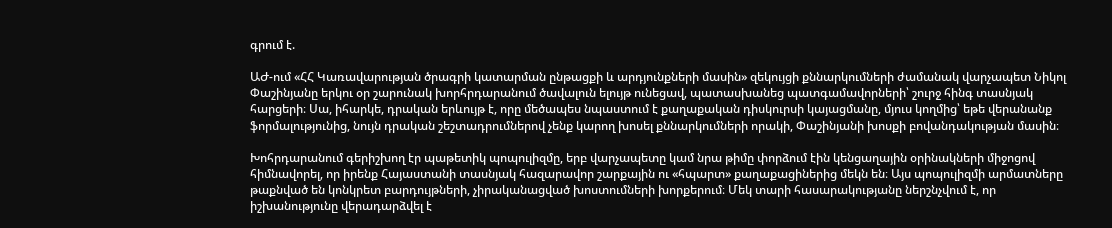գրում է.

ԱԺ-ում «ՀՀ Կառավարության ծրագրի կատարման ընթացքի և արդյունքների մասին» զեկույցի քննարկումների ժամանակ վարչապետ Նիկոլ Փաշինյանը երկու օր շարունակ խորհրդարանում ծավալուն ելույթ ունեցավ, պատասխանեց պատգամավորների՝ շուրջ հինգ տասնյակ հարցերի։ Սա, իհարկե, դրական երևույթ է, որը մեծապես նպաստում է քաղաքական դիսկուրսի կայացմանը, մյուս կողմից՝ եթե վերանանք ֆորմալությունից, նույն դրական շեշտադրումներով չենք կարող խոսել քննարկումների որակի, Փաշինյանի խոսքի բովանդակության մասին։

Խոհրդարանում գերիշխող էր պաթետիկ պոպուլիզմը, երբ վարչապետը կամ նրա թիմը փորձում էին կենցաղային օրինակների միջոցով հիմնավորել, որ իրենք Հայաստանի տասնյակ հազարավոր շարքային ու «հպարտ» քաղաքացիներից մեկն են։ Այս պոպուլիզմի արմատները թաքնված են կոնկրետ բարդույթների, չիրականացված խոստումների խորքերում։ Մեկ տարի հասարակությանը ներշնչվում է, որ իշխանությունը վերադարձվել է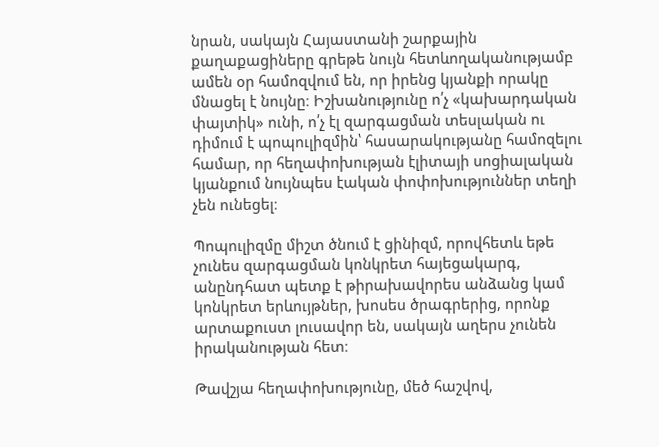նրան, սակայն Հայաստանի շարքային քաղաքացիները գրեթե նույն հետևողականությամբ ամեն օր համոզվում են, որ իրենց կյանքի որակը մնացել է նույնը։ Իշխանությունը ո՛չ «կախարդական փայտիկ» ունի, ո՛չ էլ զարգացման տեսլական ու դիմում է պոպուլիզմին՝ հասարակությանը համոզելու համար, որ հեղափոխության էլիտայի սոցիալական կյանքում նույնպես էական փոփոխություններ տեղի չեն ունեցել։

Պոպուլիզմը միշտ ծնում է ցինիզմ, որովհետև եթե չունես զարգացման կոնկրետ հայեցակարգ, անընդհատ պետք է թիրախավորես անձանց կամ կոնկրետ երևույթներ, խոսես ծրագրերից, որոնք արտաքուստ լուսավոր են, սակայն աղերս չունեն իրականության հետ։

Թավշյա հեղափոխությունը, մեծ հաշվով,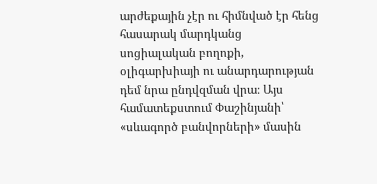արժեքային չէր ու հիմնված էր հենց հասարակ մարդկանց սոցիալական բողոքի, օլիգարխիայի ու անարդարության դեմ նրա ընդվզման վրա։ Այս համատեքստում Փաշինյանի՝ «սևագործ բանվորների» մասին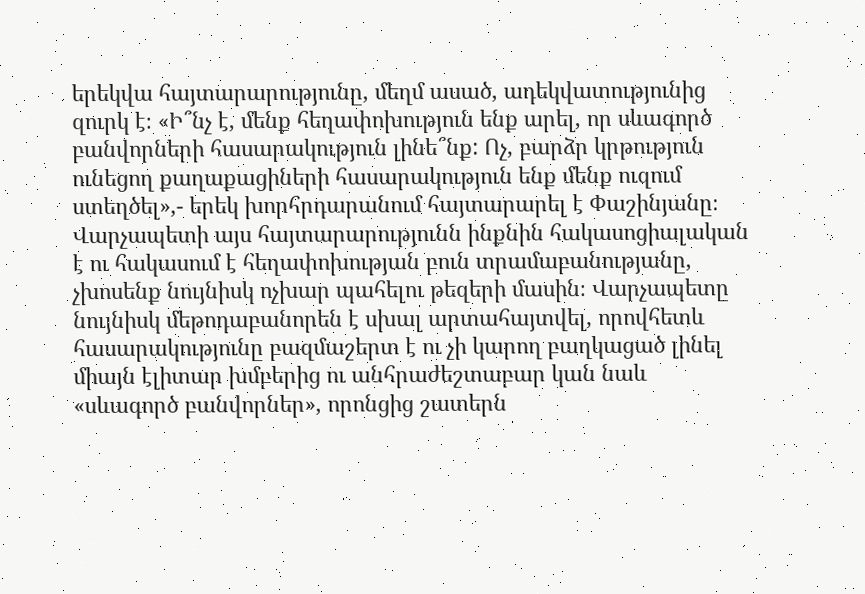երեկվա հայտարարությունը, մեղմ ասած, ադեկվատությունից զուրկ է։ «Ի՞նչ է, մենք հեղափոխություն ենք արել, որ սևագործ բանվորների հասարակություն լինե՞նք: Ոչ, բարձր կրթություն ունեցող քաղաքացիների հասարակություն ենք մենք ուզում ստեղծել»,- երեկ խորհրդարանում հայտարարել է Փաշինյանը։ Վարչապետի այս հայտարարությունն ինքնին հակասոցիալական է ու հակասում է հեղափոխության բուն տրամաբանությանը, չխոսենք նույնիսկ ոչխար պահելու թեզերի մասին։ Վարչապետը նույնիսկ մեթոդաբանորեն է սխալ արտահայտվել, որովհետև հասարակությունը բազմաշերտ է ու չի կարող բաղկացած լինել միայն էլիտար խմբերից ու անհրաժեշտաբար կան նաև «սևագործ բանվորներ», որոնցից շատերն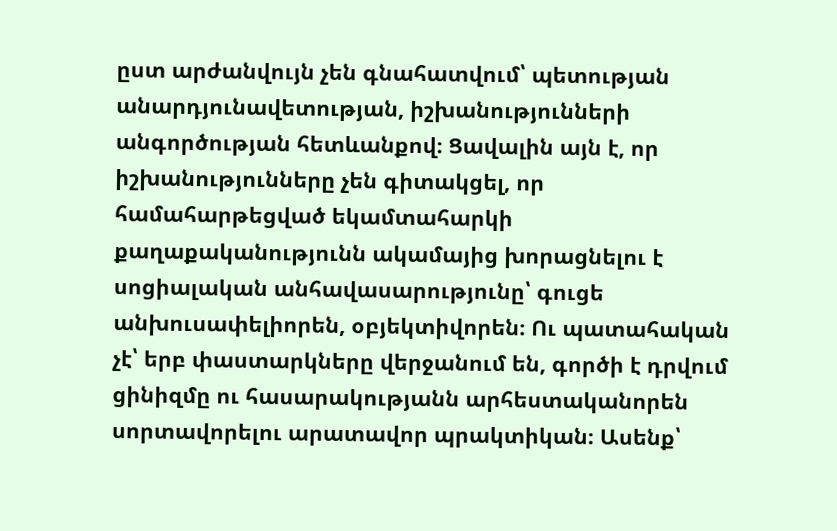ըստ արժանվույն չեն գնահատվում՝ պետության անարդյունավետության, իշխանությունների անգործության հետևանքով։ Ցավալին այն է, որ իշխանությունները չեն գիտակցել, որ համահարթեցված եկամտահարկի քաղաքականությունն ակամայից խորացնելու է սոցիալական անհավասարությունը՝ գուցե անխուսափելիորեն, օբյեկտիվորեն։ Ու պատահական չէ՝ երբ փաստարկները վերջանում են, գործի է դրվում ցինիզմը ու հասարակությանն արհեստականորեն սորտավորելու արատավոր պրակտիկան։ Ասենք՝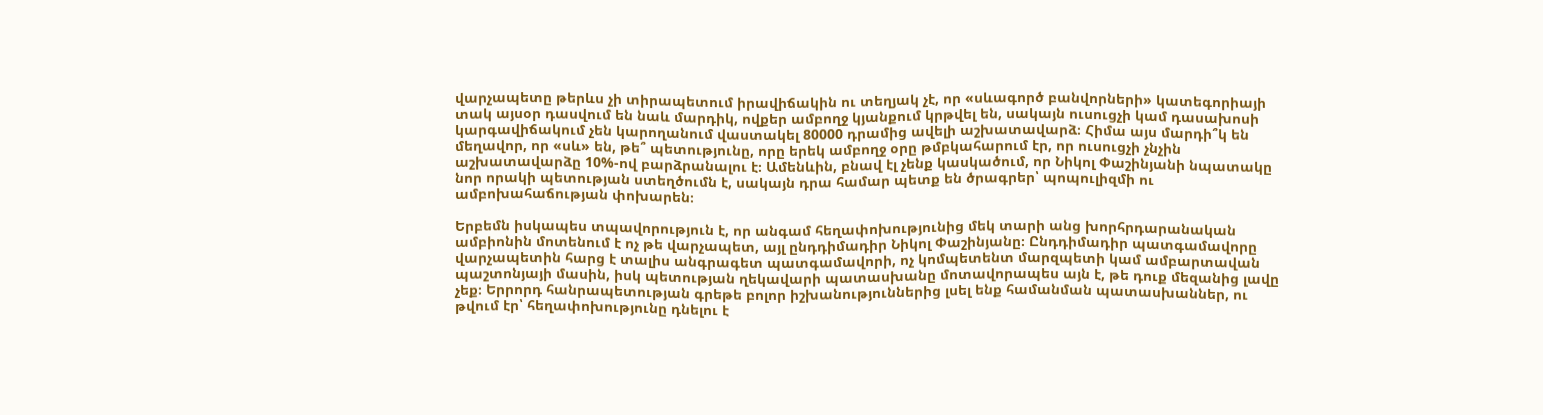վարչապետը թերևս չի տիրապետում իրավիճակին ու տեղյակ չէ, որ «սևագործ բանվորների» կատեգորիայի տակ այսօր դասվում են նաև մարդիկ, ովքեր ամբողջ կյանքում կրթվել են, սակայն ուսուցչի կամ դասախոսի կարգավիճակում չեն կարողանում վաստակել 80000 դրամից ավելի աշխատավարձ։ Հիմա այս մարդի՞կ են մեղավոր, որ «սև» են, թե՞ պետությունը, որը երեկ ամբողջ օրը թմբկահարում էր, որ ուսուցչի չնչին աշխատավարձը 10%-ով բարձրանալու է։ Ամենևին, բնավ էլ չենք կասկածում, որ Նիկոլ Փաշինյանի նպատակը նոր որակի պետության ստեղծումն է, սակայն դրա համար պետք են ծրագրեր՝ պոպուլիզմի ու ամբոխահաճության փոխարեն։

Երբեմն իսկապես տպավորություն է, որ անգամ հեղափոխությունից մեկ տարի անց խորհրդարանական ամբիոնին մոտենում է ոչ թե վարչապետ, այլ ընդդիմադիր Նիկոլ Փաշինյանը։ Ընդդիմադիր պատգամավորը վարչապետին հարց է տալիս անգրագետ պատգամավորի, ոչ կոմպետենտ մարզպետի կամ ամբարտավան պաշտոնյայի մասին, իսկ պետության ղեկավարի պատասխանը մոտավորապես այն է, թե դուք մեզանից լավը չեք։ Երրորդ հանրապետության գրեթե բոլոր իշխանություններից լսել ենք համանման պատասխաններ, ու թվում էր՝ հեղափոխությունը դնելու է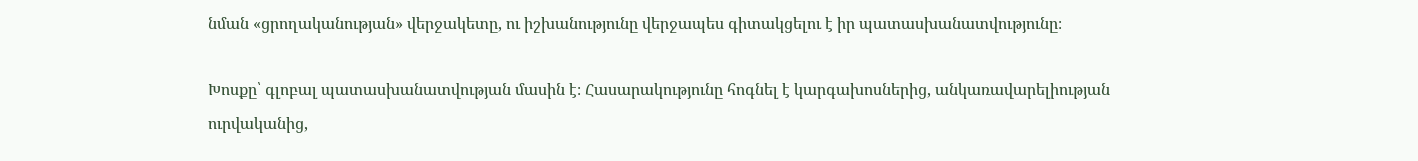նման «ցրողականության» վերջակետը, ու իշխանությունը վերջապես գիտակցելու է իր պատասխանատվությունը։

Խոսքը՝ գլոբալ պատասխանատվության մասին է։ Հասարակությունը հոգնել է կարգախոսներից, անկառավարելիության ուրվականից,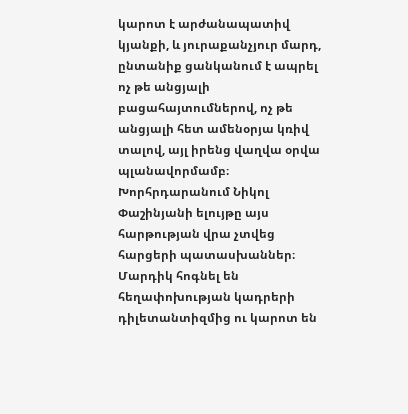կարոտ է արժանապատիվ կյանքի, և յուրաքանչյուր մարդ, ընտանիք ցանկանում է ապրել ոչ թե անցյալի բացահայտումներով, ոչ թե անցյալի հետ ամենօրյա կռիվ տալով, այլ իրենց վաղվա օրվա պլանավորմամբ։ Խորհրդարանում Նիկոլ Փաշինյանի ելույթը այս հարթության վրա չտվեց հարցերի պատասխաններ։ Մարդիկ հոգնել են հեղափոխության կադրերի դիլետանտիզմից ու կարոտ են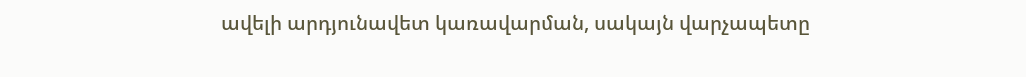ավելի արդյունավետ կառավարման, սակայն վարչապետը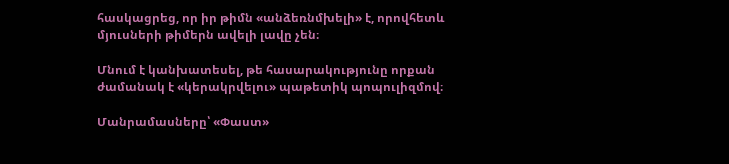հասկացրեց, որ իր թիմն «անձեռնմխելի» է, որովհետև մյուսների թիմերն ավելի լավը չեն։

Մնում է կանխատեսել, թե հասարակությունը որքան ժամանակ է «կերակրվելու» պաթետիկ պոպուլիզմով։

Մանրամասները՝ «Փաստ»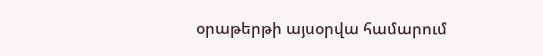օրաթերթի այսօրվա համարում